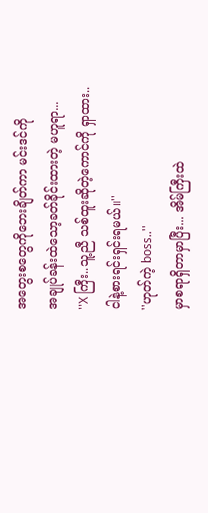အတွေးစတွေကိုဘေးချိတ်ကာ မင်းဒင်ကို
အချုပ်ခန်းထဲသော့ခတ်ခိုင်းထားတဲ့ မဟူရာ...
''X ကြီး..သူ့ညီ သစ်ထူးဆိုတဲ့ကောင်ကို ရှာထား.. ငါနဲ့စားရင်းရှင်းရမယ်။''
''ဟုတ်ကဲ့ boss..''
မှာစရာရှိတာမှာပြီး... အိမ်ကြီးထဲ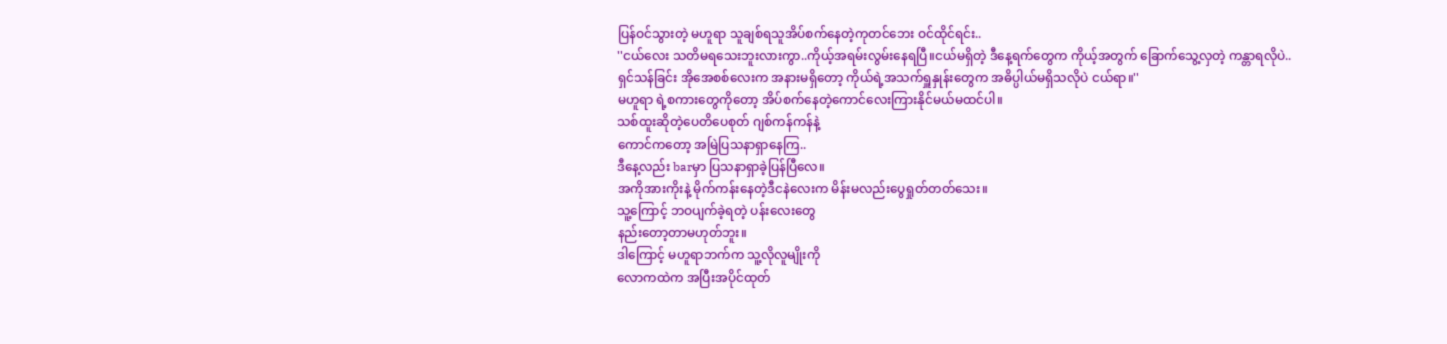ပြန်ဝင်သွားတဲ့ မဟူရာ သူချစ်ရသူအိပ်စက်နေတဲ့ကုတင်ဘေး ဝင်ထိုင်ရင်း..
''ငယ်လေး သတိမရသေးဘူးလားကွာ..ကိုယ့်အရမ်းလွမ်းနေရပြီ။ငယ်မရှိတဲ့ ဒီနေ့ရက်တွေက ကိုယ့်အတွက် ခြောက်သွေ့လှတဲ့ ကန္တာရလိုပဲ..
ရှင်သန်ခြင်း အိုအေစစ်လေးက အနားမရှိတော့ ကိုယ်ရဲ့အသက်ရှူနှုန်းတွေက အဓိပ္ပါယ်မရှိသလိုပဲ ငယ်ရာ။''
မဟူရာ ရဲ့စကားတွေကိုတော့ အိပ်စက်နေတဲ့ကောင်လေးကြားနိုင်မယ်မထင်ပါ။
သစ်ထူးဆိုတဲ့ပေတိပေစုတ် ဂျစ်ကန်ကန်နဲ့
ကောင်ကတော့ အမြဲပြသနာရှာနေကြ..
ဒီနေ့လည်း barမှာ ပြသနာရှာခဲ့ပြန်ပြီလေ။
အကိုအားကိုးနဲ့ မိုက်ကန်းနေတဲ့ဒီငနဲလေးက မိန်းမလည်းပွေရှုတ်တတ်သေး။
သူ့ကြောင့် ဘဝပျက်ခဲ့ရတဲ့ ပန်းလေးတွေ
နည်းတော့တာမဟုတ်ဘူး။
ဒါကြောင့် မဟူရာဘက်က သူ့လိုလူမျိုးကို
လောကထဲက အပြီးအပိုင်ထုတ်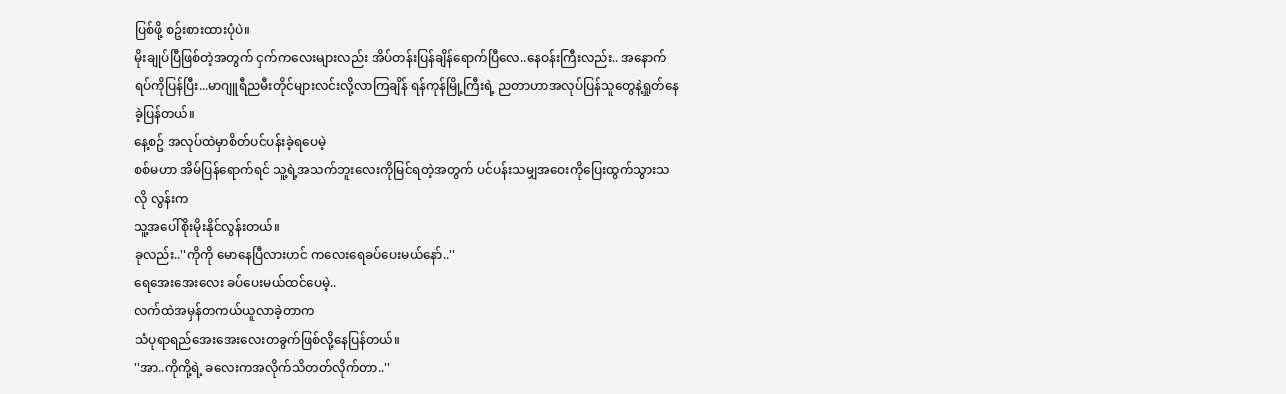ပြစ်ဖို့ စဥ်းစားထားပုံပဲ။
မိုးချုပ်ပြီဖြစ်တဲ့အတွက် ငှက်ကလေးများလည်း အိပ်တန်းပြန်ချိန်ရောက်ပြီလေ..နေဝန်းကြီးလည်း.. အနောက်ရပ်ကိုပြန်ပြီး...မာဂျူရီညမီးတိုင်များလင်းလို့လာကြချိန် ရန်ကုန်မြို့ကြီးရဲ့ ညတာဟာအလုပ်ပြန်သူတွေနဲ့ရှုတ်နေခဲ့ပြန်တယ်။
နေ့စဥ် အလုပ်ထဲမှာစိတ်ပင်ပန်းခဲ့ရပေမဲ့
စစ်မဟာ အိမ်ပြန်ရောက်ရင် သူ့ရဲ့အသက်ဘူးလေးကိုမြင်ရတဲ့အတွက် ပင်ပန်းသမျှအဝေးကိုပြေးထွက်သွားသလို လွန်းက
သူ့အပေါ်စိုးမိုးနိုင်လွန်းတယ်။
ခုလည်း..''ကိုကို မောနေပြီလားဟင် ကလေးရေခပ်ပေးမယ်နော်..''
ရေအေးအေးလေး ခပ်ပေးမယ်ထင်ပေမဲ့..
လက်ထဲအမှန်တကယ်ယူလာခဲ့တာက
သံပုရာရည်အေးအေးလေးတခွက်ဖြစ်လို့နေပြန်တယ်။
''အာ..ကိုကို့ရဲ့ ခလေးကအလိုက်သိတတ်လိုက်တာ..''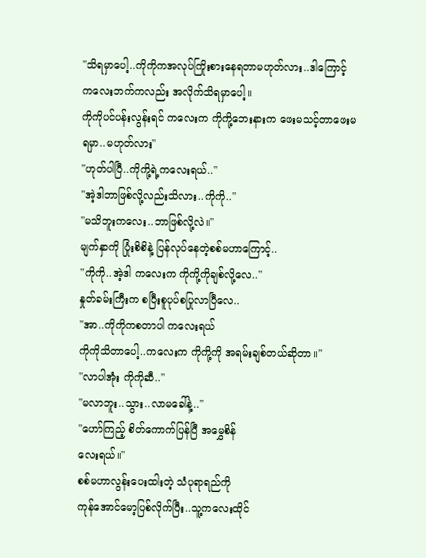''သိရမှာပေါ့..ကိုကိုကအလုပ်ကြိုးစားနေရတာမဟုတ်လား..ဒါကြောင့် ကလေးဘက်ကလည်း အလိုက်သိရမှာပေါ့။
ကိုကိုပင်ပန်းလွန်းရင် ကလေးက ကိုကို့ဘေးနားက ဖေးမသင့်တာဖေးမရမှာ..မဟုတ်လား''
''ဟုတ်ပါပြီ..ကိုကို့ရဲ့ကလေးရယ်..''
''အဲ့ဒါဘာဖြစ်လို့လည်းသိလား..ကိုကို..''
''မသိဘူးကလေး..ဘာဖြစ်လို့လဲ။''
မျက်နှာကို ပြုံးစိစိနဲ့ ပြန်လုပ်နေတဲ့စစ်မဟာကြောင့်..
''ကိုကို..အဲ့ဒါ ကလေးက ကိုကို့ကိုချစ်လို့လေ..''
နှုတ်ခမ်းကြီးက စပြီးစူပုပ်စပြုလာပြီလေ..
''အာ..ကိုကိုကစတာပါ ကလေးရယ်
ကိုကိုသိတာပေါ့..ကလေးက ကိုကို့ကို အရမ်းချစ်တယ်ဆိုတာ။''
''လာပါအုံး ကိုကိုဆီ..''
''မလာဘူး..သွား..လာမခေါ်နဲ့..''
''ဟော်ကြည့် စိတ်ကောက်ပြန်ပြီ အမွှေစိန်
လေးရယ်။''
စစ်မဟာလွန်းပေးထါးတဲ့ သံပုရာရည်ကို
ကုန်အောင်မော့ပြစ်လိုက်ပြီး..သူ့ကလေးထိုင်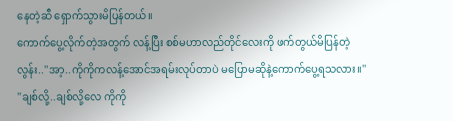နေတဲ့ဆီ ရှောက်သွားမိပြန်တယ်။
ကောက်ပွေ့လိုက်တဲ့အတွက် လန့်ပြီး စစ်မဟာလည်တိုင်လေးကို ဖက်တွယ်မိပြန်တဲ့
လွန်း..''အာ့..ကိုကိုကလန့်အောင်အရမ်းလုပ်တာပဲ မပြောမဆိုနဲ့ကောက်ပွေ့ရသလား။''
''ချစ်လို့..ချစ်လို့လေ ကိုကို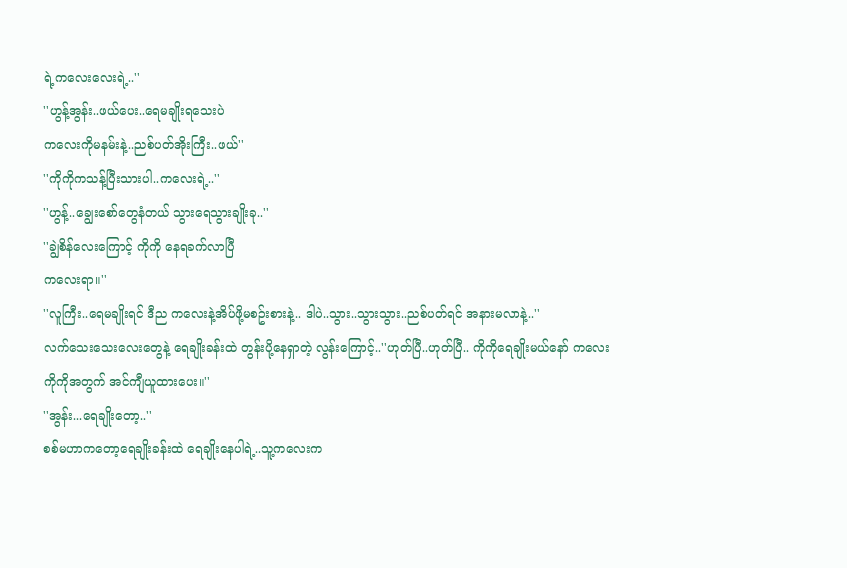ရဲ့ကလေးလေးရဲ့..''
''ဟွန့်အွန်း..ဖယ်ပေး..ရေမချိုးရသေးပဲ
ကလေးကိုမနမ်းနဲ့..ညစ်ပတ်အိုးကြီး..ဖယ်''
''ကိုကိုကသန့်ပြီးသားပါ..ကလေးရဲ့..''
''ဟွန့်..ချွေးစော်တွေနံတယ် သွားရေသွားချိုးခု..''
''ချွဲစိန်လေးကြောင့် ကိုကို နေရခက်လာပြီ
ကလေးရာ။''
''လူကြီး..ရေမချိုးရင် ဒီည ကလေးနဲ့အိပ်ဖို့မစဥ်းစားနဲ့.. ဒါပဲ..သွား..သွားသွား..ညစ်ပတ်ရင် အနားမလာနဲ့..''
လက်သေးသေးလေးတွေနဲ့ ရေချိုးခန်းထဲ တွန်းပို့နေရှာတဲ့ လွန်းကြောင့်..''ဟုတ်ပြီ..ဟုတ်ပြီ.. ကိုကိုရေချိုးမယ်နော် ကလေး ကိုကိုအတွက် အင်ကျီယူထားပေး။''
''အွန်း...ရေချိုးတော့..''
စစ်မဟာကတော့ရေချိုးခန်းထဲ ရေချိုးနေပါရဲ့..သူ့ကလေးက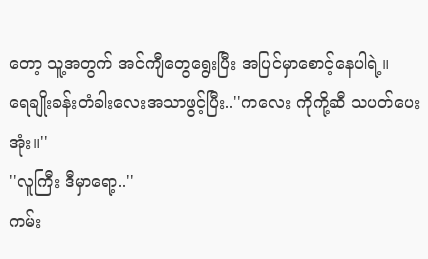တော့ သူ့အတွက် အင်ကျီတွေရွေးပြီး အပြင်မှာစောင့်နေပါရဲ့။
ရေချိုးခန်းတံခါးလေးအသာဖွင့်ပြီး..''ကလေး ကိုကို့ဆီ သပတ်ပေးအုံး။''
''လူကြီး ဒီမှာရော့..''
ကမ်း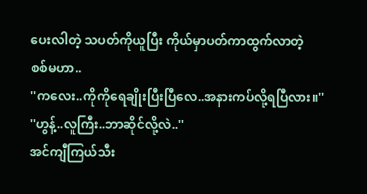ပေးလါတဲ့ သပတ်ကိုယူပြီး ကိုယ်မှာပတ်ကာထွက်လာတဲ့
စစ်မဟာ..
''ကလေး..ကိုကိုရေချိုးပြီးပြီလေ..အနားကပ်လို့ရပြီလား။''
''ဟွန့်..လူကြီး..ဘာဆိုင်လို့လဲ..''
အင်ကျီကြယ်သီး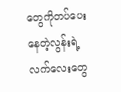တွေကိုတပ်ပေးနေတဲ့လွန်းရဲ့လက်လေးတွေ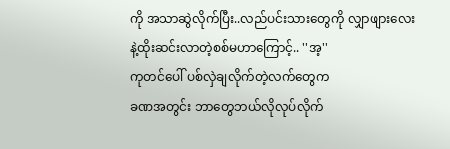ကို အသာဆွဲလိုက်ပြီး..လည်ပင်းသားတွေကို လျှာဖျားလေးနဲ့ထိုးဆင်းလာတဲ့စစ်မဟာကြောင့်.. ''အ့''
ကုတင်ပေါ် ပစ်လှဲချလိုက်တဲ့လက်တွေက
ခဏအတွင်း ဘာတွေဘယ်လိုလုပ်လိုက်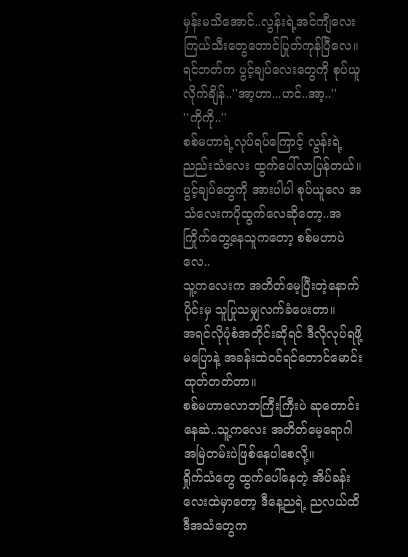မှန်းမသိအောင်..လွန်းရဲ့အင်ကျီလေး ကြယ်သီးတွေတောင်ပြုတ်ကုန်ပြီလေ။
ရင်ဘတ်က ပွင့်ချပ်လေးတွေကို စုပ်ယူလိုက်ချိန်..''အာ့ဟာ...ဟင်..အာ့..''
''ကိုကို..''
စစ်မဟာရဲ့လုပ်ရပ်ကြောင့် လွန်းရဲ့ ညည်းသံလေး ထွက်ပေါ်လာပြန်တယ်။
ပွင့်ချပ်တွေကို အားပါပါ စုပ်ယူလေ အသံလေးကပိုထွက်လေဆိုတော့..အကြိုက်တွေ့နေသူကတော့ စစ်မဟာပဲလေ..
သူ့ကလေးက အတိတ်မေ့ပြီးတဲ့နောက်ပိုင်းမှ သူပြုသမျှလက်ခံပေးတာ။
အရင်လိုပုံစံအတိုင်းဆိုရင် ဒီလိုလုပ်ရဖို့မပြောနဲ့ အခန်းထဲဝင်ရင်တောင်မောင်းထုတ်တတ်တာ။
စစ်မဟာလောဘကြီးကြီးပဲ ဆုတောင်းနေဆဲ..သူ့ကလေး အတိတ်မေ့ရောဂါ အမြဲတမ်းပဲဖြစ်နေပါစေလို့။
ရှိုက်သံတွေ ထွက်ပေါ်နေတဲ့ အိပ်ခန်းလေးထဲမှာတော့ ဒီနေ့ညရဲ့ ညလယ်ထိ ဒီအသံတွေက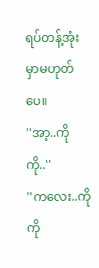ရပ်တန့်အုံးမှာမဟုတ်ပေ။
''အာ့..ကိုကို..''
''ကလေး..ကိုကို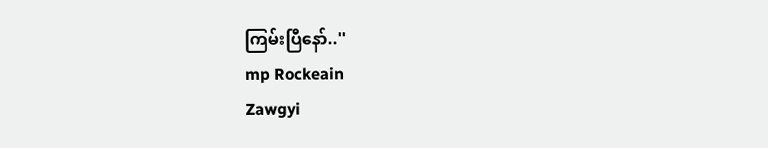ကြမ်းပြီနော်..''
mp Rockeain
Zawgyi